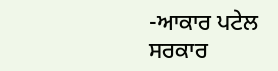-ਆਕਾਰ ਪਟੇਲ
ਸਰਕਾਰ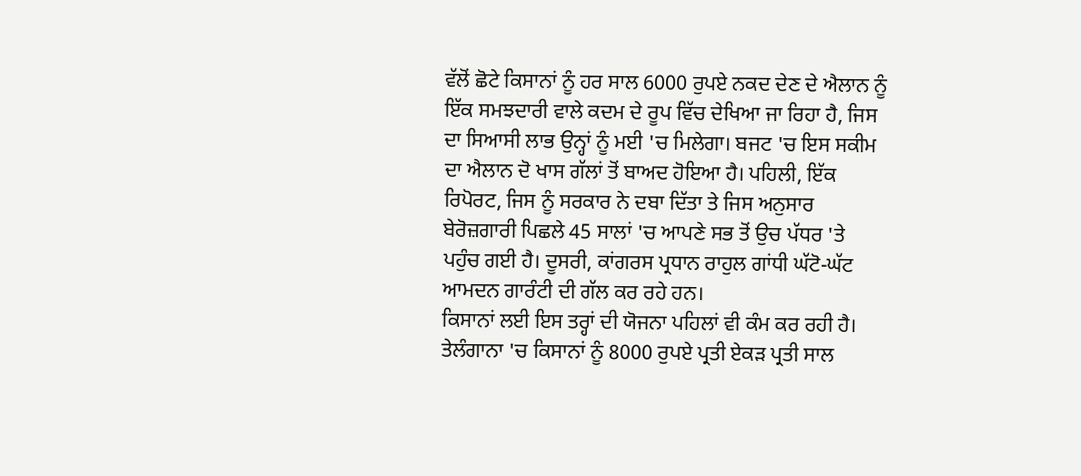ਵੱਲੋਂ ਛੋਟੇ ਕਿਸਾਨਾਂ ਨੂੰ ਹਰ ਸਾਲ 6000 ਰੁਪਏ ਨਕਦ ਦੇਣ ਦੇ ਐਲਾਨ ਨੂੰ ਇੱਕ ਸਮਝਦਾਰੀ ਵਾਲੇ ਕਦਮ ਦੇ ਰੂਪ ਵਿੱਚ ਦੇਖਿਆ ਜਾ ਰਿਹਾ ਹੈ, ਜਿਸ ਦਾ ਸਿਆਸੀ ਲਾਭ ਉਨ੍ਹਾਂ ਨੂੰ ਮਈ 'ਚ ਮਿਲੇਗਾ। ਬਜਟ 'ਚ ਇਸ ਸਕੀਮ ਦਾ ਐਲਾਨ ਦੋ ਖਾਸ ਗੱਲਾਂ ਤੋਂ ਬਾਅਦ ਹੋਇਆ ਹੈ। ਪਹਿਲੀ, ਇੱਕ ਰਿਪੋਰਟ, ਜਿਸ ਨੂੰ ਸਰਕਾਰ ਨੇ ਦਬਾ ਦਿੱਤਾ ਤੇ ਜਿਸ ਅਨੁਸਾਰ ਬੇਰੋਜ਼ਗਾਰੀ ਪਿਛਲੇ 45 ਸਾਲਾਂ 'ਚ ਆਪਣੇ ਸਭ ਤੋਂ ਉਚ ਪੱਧਰ 'ਤੇ ਪਹੁੰਚ ਗਈ ਹੈ। ਦੂਸਰੀ, ਕਾਂਗਰਸ ਪ੍ਰਧਾਨ ਰਾਹੁਲ ਗਾਂਧੀ ਘੱਟੋ-ਘੱਟ ਆਮਦਨ ਗਾਰੰਟੀ ਦੀ ਗੱਲ ਕਰ ਰਹੇ ਹਨ।
ਕਿਸਾਨਾਂ ਲਈ ਇਸ ਤਰ੍ਹਾਂ ਦੀ ਯੋਜਨਾ ਪਹਿਲਾਂ ਵੀ ਕੰਮ ਕਰ ਰਹੀ ਹੈ। ਤੇਲੰਗਾਨਾ 'ਚ ਕਿਸਾਨਾਂ ਨੂੰ 8000 ਰੁਪਏ ਪ੍ਰਤੀ ਏਕੜ ਪ੍ਰਤੀ ਸਾਲ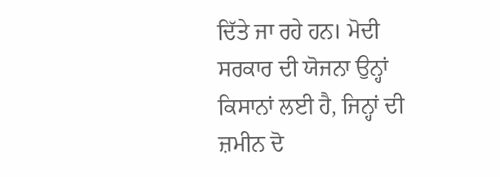ਦਿੱਤੇ ਜਾ ਰਹੇ ਹਨ। ਮੋਦੀ ਸਰਕਾਰ ਦੀ ਯੋਜਨਾ ਉਨ੍ਹਾਂ ਕਿਸਾਨਾਂ ਲਈ ਹੈ, ਜਿਨ੍ਹਾਂ ਦੀ ਜ਼ਮੀਨ ਦੋ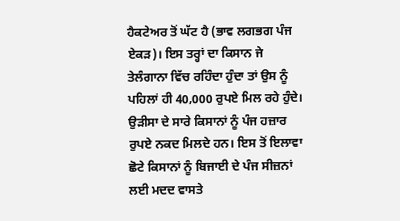ਹੈਕਟੇਅਰ ਤੋਂ ਘੱਟ ਹੈ (ਭਾਵ ਲਗਭਗ ਪੰਜ ਏਕੜ)। ਇਸ ਤਰ੍ਹਾਂ ਦਾ ਕਿਸਾਨ ਜੇ ਤੇਲੰਗਾਨਾ ਵਿੱਚ ਰਹਿੰਦਾ ਹੁੰਦਾ ਤਾਂ ਉਸ ਨੂੰ ਪਹਿਲਾਂ ਹੀ 40,000 ਰੁਪਏ ਮਿਲ ਰਹੇ ਹੁੰਦੇ। ਉੜੀਸਾ ਦੇ ਸਾਰੇ ਕਿਸਾਨਾਂ ਨੂੰ ਪੰਜ ਹਜ਼ਾਰ ਰੁਪਏ ਨਕਦ ਮਿਲਦੇ ਹਨ। ਇਸ ਤੋਂ ਇਲਾਵਾ ਛੋਟੇ ਕਿਸਾਨਾਂ ਨੂੰ ਬਿਜਾਈ ਦੇ ਪੰਜ ਸੀਜ਼ਨਾਂ ਲਈ ਮਦਦ ਵਾਸਤੇ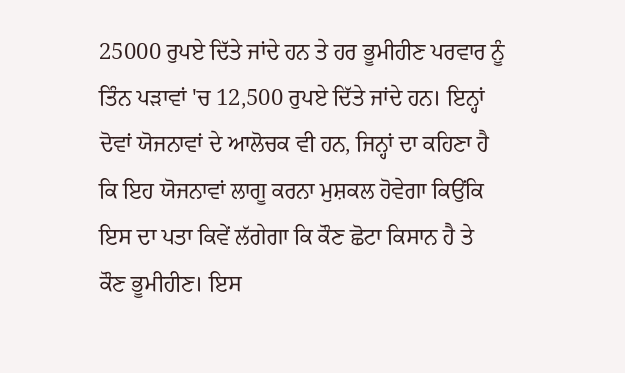25000 ਰੁਪਏ ਦਿੱਤੇ ਜਾਂਦੇ ਹਨ ਤੇ ਹਰ ਭੂਮੀਹੀਣ ਪਰਵਾਰ ਨੂੰ ਤਿੰਨ ਪੜਾਵਾਂ 'ਚ 12,500 ਰੁਪਏ ਦਿੱਤੇ ਜਾਂਦੇ ਹਨ। ਇਨ੍ਹਾਂ ਦੋਵਾਂ ਯੋਜਨਾਵਾਂ ਦੇ ਆਲੋਚਕ ਵੀ ਹਨ, ਜਿਨ੍ਹਾਂ ਦਾ ਕਹਿਣਾ ਹੈ ਕਿ ਇਹ ਯੋਜਨਾਵਾਂ ਲਾਗੂ ਕਰਨਾ ਮੁਸ਼ਕਲ ਹੋਵੇਗਾ ਕਿਉਂਕਿ ਇਸ ਦਾ ਪਤਾ ਕਿਵੇਂ ਲੱਗੇਗਾ ਕਿ ਕੌਣ ਛੋਟਾ ਕਿਸਾਨ ਹੈ ਤੇ ਕੌਣ ਭੂਮੀਹੀਣ। ਇਸ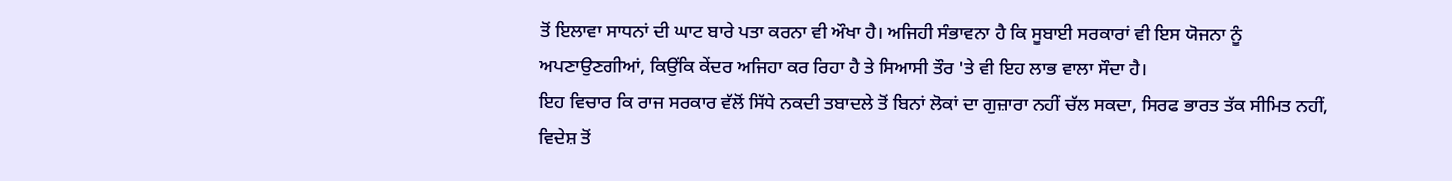ਤੋਂ ਇਲਾਵਾ ਸਾਧਨਾਂ ਦੀ ਘਾਟ ਬਾਰੇ ਪਤਾ ਕਰਨਾ ਵੀ ਔਖਾ ਹੈ। ਅਜਿਹੀ ਸੰਭਾਵਨਾ ਹੈ ਕਿ ਸੂਬਾਈ ਸਰਕਾਰਾਂ ਵੀ ਇਸ ਯੋਜਨਾ ਨੂੰ ਅਪਣਾਉਣਗੀਆਂ, ਕਿਉਂਕਿ ਕੇਂਦਰ ਅਜਿਹਾ ਕਰ ਰਿਹਾ ਹੈ ਤੇ ਸਿਆਸੀ ਤੌਰ 'ਤੇ ਵੀ ਇਹ ਲਾਭ ਵਾਲਾ ਸੌਦਾ ਹੈ।
ਇਹ ਵਿਚਾਰ ਕਿ ਰਾਜ ਸਰਕਾਰ ਵੱਲੋਂ ਸਿੱਧੇ ਨਕਦੀ ਤਬਾਦਲੇ ਤੋਂ ਬਿਨਾਂ ਲੋਕਾਂ ਦਾ ਗੁਜ਼ਾਰਾ ਨਹੀਂ ਚੱਲ ਸਕਦਾ, ਸਿਰਫ ਭਾਰਤ ਤੱਕ ਸੀਮਿਤ ਨਹੀਂ, ਵਿਦੇਸ਼ ਤੋਂ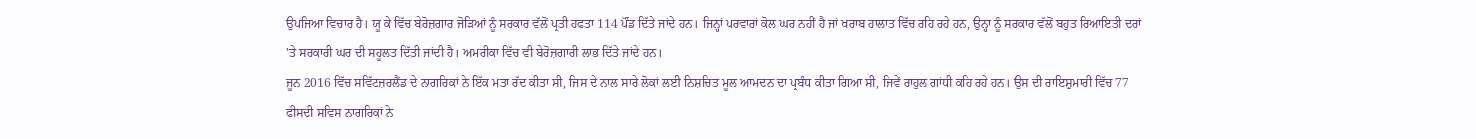ਉਪਜਿਆ ਵਿਚਾਰ ਹੈ। ਯੂ ਕੇ ਵਿੱਚ ਬੇਰੋਜ਼ਗਾਰ ਜੋੜਿਆਂ ਨੂੰ ਸਰਕਾਰ ਵੱਲੋਂ ਪ੍ਰਤੀ ਹਫਤਾ 114 ਪੌਂਡ ਦਿੱਤੇ ਜਾਂਦੇ ਹਨ। ਜਿਨ੍ਹਾਂ ਪਰਵਾਰਾਂ ਕੋਲ ਘਰ ਨਹੀਂ ਹੈ ਜਾਂ ਖਰਾਬ ਹਾਲਾਤ ਵਿੱਚ ਰਹਿ ਰਹੇ ਹਨ, ਉਨ੍ਹਾ ਨੂੰ ਸਰਕਾਰ ਵੱਲੋਂ ਬਹੁਤ ਰਿਆਇਤੀ ਦਰਾਂ 'ਤੇ ਸਰਕਾਰੀ ਘਰ ਦੀ ਸਹੂਲਤ ਦਿੱਤੀ ਜਾਂਦੀ ਹੈ। ਅਮਰੀਕਾ ਵਿੱਚ ਵੀ ਬੇਰੋਜ਼ਗਾਰੀ ਲਾਭ ਦਿੱਤੇ ਜਾਂਦੇ ਹਨ।
ਜੂਨ 2016 ਵਿੱਚ ਸਵਿੱਟਜ਼ਰਲੈਂਡ ਦੇ ਨਾਗਰਿਕਾਂ ਨੇ ਇੱਕ ਮਤਾ ਰੱਦ ਕੀਤਾ ਸੀ, ਜਿਸ ਦੇ ਨਾਲ ਸਾਰੇ ਲੋਕਾਂ ਲਈ ਨਿਸ਼ਚਿਤ ਮੂਲ ਆਮਦਨ ਦਾ ਪ੍ਰਬੰਧ ਕੀਤਾ ਗਿਆ ਸੀ, ਜਿਵੇਂ ਰਾਹੁਲ ਗਾਂਧੀ ਕਹਿ ਰਹੇ ਹਨ। ਉਸ ਦੀ ਰਾਇਸ਼ੁਮਾਰੀ ਵਿੱਚ 77 ਫੀਸਦੀ ਸਵਿਸ ਨਾਗਰਿਕਾਂ ਨੇ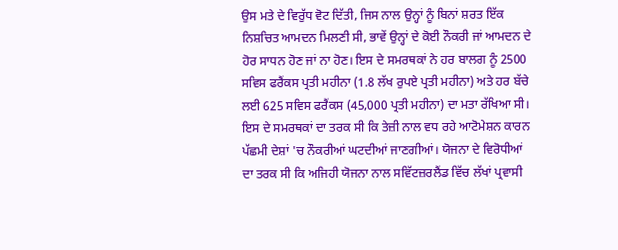ਉਸ ਮਤੇ ਦੇ ਵਿਰੁੱਧ ਵੋਟ ਦਿੱਤੀ, ਜਿਸ ਨਾਲ ਉਨ੍ਹਾਂ ਨੂੰ ਬਿਨਾਂ ਸ਼ਰਤ ਇੱਕ ਨਿਸ਼ਚਿਤ ਆਮਦਨ ਮਿਲਣੀ ਸੀ, ਭਾਵੇਂ ਉਨ੍ਹਾਂ ਦੇ ਕੋਈ ਨੌਕਰੀ ਜਾਂ ਆਮਦਨ ਦੇ ਹੋਰ ਸਾਧਨ ਹੋਣ ਜਾਂ ਨਾ ਹੋਣ। ਇਸ ਦੇ ਸਮਰਥਕਾਂ ਨੇ ਹਰ ਬਾਲਗ ਨੂੰ 2500 ਸਵਿਸ ਫਰੈਂਕਸ ਪ੍ਰਤੀ ਮਹੀਨਾ (1.8 ਲੱਖ ਰੁਪਏ ਪ੍ਰਤੀ ਮਹੀਨਾ) ਅਤੇ ਹਰ ਬੱਚੇ ਲਈ 625 ਸਵਿਸ ਫਰੈਂਕਸ (45,000 ਪ੍ਰਤੀ ਮਹੀਨਾ) ਦਾ ਮਤਾ ਰੱਖਿਆ ਸੀ। ਇਸ ਦੇ ਸਮਰਥਕਾਂ ਦਾ ਤਰਕ ਸੀ ਕਿ ਤੇਜ਼ੀ ਨਾਲ ਵਧ ਰਹੇ ਆਟੋਮੇਸ਼ਨ ਕਾਰਨ ਪੱਛਮੀ ਦੇਸ਼ਾਂ 'ਚ ਨੌਕਰੀਆਂ ਘਟਦੀਆਂ ਜਾਣਗੀਆਂ। ਯੋਜਨਾ ਦੇ ਵਿਰੋਧੀਆਂ ਦਾ ਤਰਕ ਸੀ ਕਿ ਅਜਿਹੀ ਯੋਜਨਾ ਨਾਲ ਸਵਿੱਟਜ਼ਰਲੈਂਡ ਵਿੱਚ ਲੱਖਾਂ ਪ੍ਰਵਾਸੀ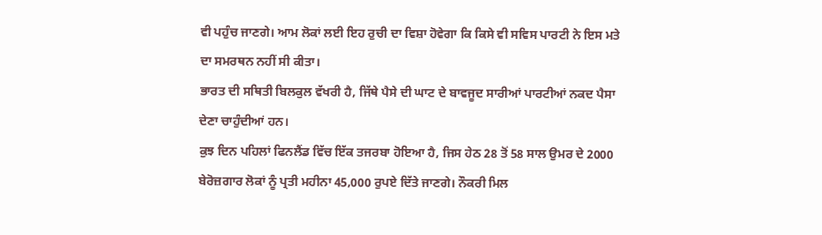ਵੀ ਪਹੁੰਚ ਜਾਣਗੇ। ਆਮ ਲੋਕਾਂ ਲਈ ਇਹ ਰੁਚੀ ਦਾ ਵਿਸ਼ਾ ਹੋਵੇਗਾ ਕਿ ਕਿਸੇ ਵੀ ਸਵਿਸ ਪਾਰਟੀ ਨੇ ਇਸ ਮਤੇ ਦਾ ਸਮਰਥਨ ਨਹੀਂ ਸੀ ਕੀਤਾ।
ਭਾਰਤ ਦੀ ਸਥਿਤੀ ਬਿਲਕੁਲ ਵੱਖਰੀ ਹੈ, ਜਿੱਥੇ ਪੈਸੇ ਦੀ ਘਾਟ ਦੇ ਬਾਵਜੂਦ ਸਾਰੀਆਂ ਪਾਰਟੀਆਂ ਨਕਦ ਪੈਸਾ ਦੇਣਾ ਚਾਹੁੰਦੀਆਂ ਹਨ।
ਕੁਝ ਦਿਨ ਪਹਿਲਾਂ ਫਿਨਲੈਂਡ ਵਿੱਚ ਇੱਕ ਤਜਰਬਾ ਹੋਇਆ ਹੈ, ਜਿਸ ਹੇਠ 28 ਤੋਂ 58 ਸਾਲ ਉਮਰ ਦੇ 2000 ਬੇਰੋਜ਼ਗਾਰ ਲੋਕਾਂ ਨੂੰ ਪ੍ਰਤੀ ਮਹੀਨਾ 45,000 ਰੁਪਏ ਦਿੱਤੇ ਜਾਣਗੇ। ਨੌਕਰੀ ਮਿਲ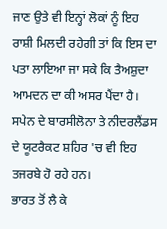ਜਾਣ ਉਤੇ ਵੀ ਇਨ੍ਹਾਂ ਲੋਕਾਂ ਨੂੰ ਇਹ ਰਾਸ਼ੀ ਮਿਲਦੀ ਰਹੇਗੀ ਤਾਂ ਕਿ ਇਸ ਦਾ ਪਤਾ ਲਾਇਆ ਜਾ ਸਕੇ ਕਿ ਤੈਅਸ਼ੁਦਾ ਆਮਦਨ ਦਾ ਕੀ ਅਸਰ ਪੈਂਦਾ ਹੈ। ਸਪੇਨ ਦੇ ਬਾਰਸੀਲੋਨਾ ਤੇ ਨੀਦਰਲੈਂਡਸ ਦੇ ਯੂਟਰੈਕਟ ਸ਼ਹਿਰ 'ਚ ਵੀ ਇਹ ਤਜਰਬੇ ਹੋ ਰਹੇ ਹਨ।
ਭਾਰਤ ਤੋਂ ਲੈ ਕੇ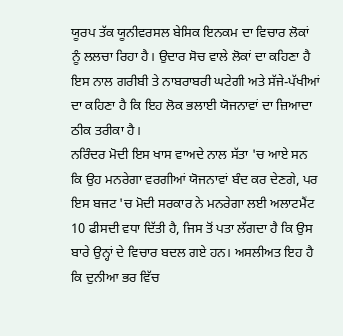ਯੂਰਪ ਤੱਕ ਯੂਨੀਵਰਸਲ ਬੇਸਿਕ ਇਨਕਮ ਦਾ ਵਿਚਾਰ ਲੋਕਾਂ ਨੂੰ ਲਲਚਾ ਰਿਹਾ ਹੈ। ਉਦਾਰ ਸੋਚ ਵਾਲੇ ਲੋਕਾਂ ਦਾ ਕਹਿਣਾ ਹੈ ਇਸ ਨਾਲ ਗਰੀਬੀ ਤੇ ਨਾਬਰਾਬਰੀ ਘਟੇਗੀ ਅਤੇ ਸੱਜੇ-ਪੱਖੀਆਂ ਦਾ ਕਹਿਣਾ ਹੈ ਕਿ ਇਹ ਲੋਕ ਭਲਾਈ ਯੋਜਨਾਵਾਂ ਦਾ ਜ਼ਿਆਦਾ ਠੀਕ ਤਰੀਕਾ ਹੈ।
ਨਰਿੰਦਰ ਮੋਦੀ ਇਸ ਖਾਸ ਵਾਅਦੇ ਨਾਲ ਸੱਤਾ 'ਚ ਆਏ ਸਨ ਕਿ ਉਹ ਮਨਰੇਗਾ ਵਰਗੀਆਂ ਯੋਜਨਾਵਾਂ ਬੰਦ ਕਰ ਦੇਣਗੇ, ਪਰ ਇਸ ਬਜਟ 'ਚ ਮੋਦੀ ਸਰਕਾਰ ਨੇ ਮਨਰੇਗਾ ਲਈ ਅਲਾਟਮੈਂਟ 10 ਫੀਸਦੀ ਵਧਾ ਦਿੱਤੀ ਹੈ, ਜਿਸ ਤੋਂ ਪਤਾ ਲੱਗਦਾ ਹੈ ਕਿ ਉਸ ਬਾਰੇ ਉਨ੍ਹਾਂ ਦੇ ਵਿਚਾਰ ਬਦਲ ਗਏ ਹਨ। ਅਸਲੀਅਤ ਇਹ ਹੈ ਕਿ ਦੁਨੀਆ ਭਰ ਵਿੱਚ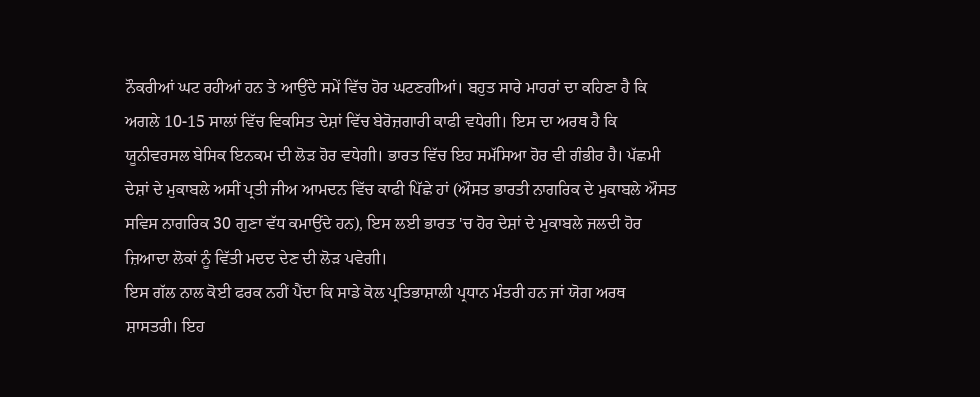ਨੌਕਰੀਆਂ ਘਟ ਰਹੀਆਂ ਹਨ ਤੇ ਆਉਂਦੇ ਸਮੇਂ ਵਿੱਚ ਹੋਰ ਘਟਣਗੀਆਂ। ਬਹੁਤ ਸਾਰੇ ਮਾਹਰਾਂ ਦਾ ਕਹਿਣਾ ਹੈ ਕਿ ਅਗਲੇ 10-15 ਸਾਲਾਂ ਵਿੱਚ ਵਿਕਸਿਤ ਦੇਸ਼ਾਂ ਵਿੱਚ ਬੇਰੋਜ਼ਗਾਰੀ ਕਾਫੀ ਵਧੇਗੀ। ਇਸ ਦਾ ਅਰਥ ਹੈ ਕਿ ਯੂਨੀਵਰਸਲ ਬੇਸਿਕ ਇਨਕਮ ਦੀ ਲੋੜ ਹੋਰ ਵਧੇਗੀ। ਭਾਰਤ ਵਿੱਚ ਇਹ ਸਮੱਸਿਆ ਹੋਰ ਵੀ ਗੰਭੀਰ ਹੈ। ਪੱਛਮੀ ਦੇਸ਼ਾਂ ਦੇ ਮੁਕਾਬਲੇ ਅਸੀਂ ਪ੍ਰਤੀ ਜੀਅ ਆਮਦਨ ਵਿੱਚ ਕਾਫੀ ਪਿੱਛੇ ਹਾਂ (ਔਸਤ ਭਾਰਤੀ ਨਾਗਰਿਕ ਦੇ ਮੁਕਾਬਲੇ ਔਸਤ ਸਵਿਸ ਨਾਗਰਿਕ 30 ਗੁਣਾ ਵੱਧ ਕਮਾਉਂਦੇ ਹਨ), ਇਸ ਲਈ ਭਾਰਤ 'ਚ ਹੋਰ ਦੇਸ਼ਾਂ ਦੇ ਮੁਕਾਬਲੇ ਜਲਦੀ ਹੋਰ ਜ਼ਿਆਦਾ ਲੋਕਾਂ ਨੂੰ ਵਿੱਤੀ ਮਦਦ ਦੇਣ ਦੀ ਲੋੜ ਪਵੇਗੀ।
ਇਸ ਗੱਲ ਨਾਲ ਕੋਈ ਫਰਕ ਨਹੀਂ ਪੈਂਦਾ ਕਿ ਸਾਡੇ ਕੋਲ ਪ੍ਰਤਿਭਾਸ਼ਾਲੀ ਪ੍ਰਧਾਨ ਮੰਤਰੀ ਹਨ ਜਾਂ ਯੋਗ ਅਰਥ ਸ਼ਾਸਤਰੀ। ਇਹ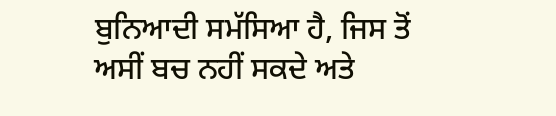ਬੁਨਿਆਦੀ ਸਮੱਸਿਆ ਹੈ, ਜਿਸ ਤੋਂ ਅਸੀਂ ਬਚ ਨਹੀਂ ਸਕਦੇ ਅਤੇ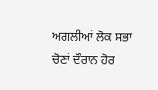ਅਗਲੀਆਂ ਲੋਕ ਸਭਾ ਚੋਣਾਂ ਦੌਰਾਨ ਹੋਰ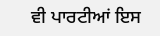ਵੀ ਪਾਰਟੀਆਂ ਇਸ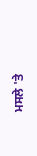ਮਸਲੇ 'ਤੇ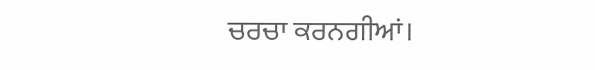ਚਰਚਾ ਕਰਨਗੀਆਂ।